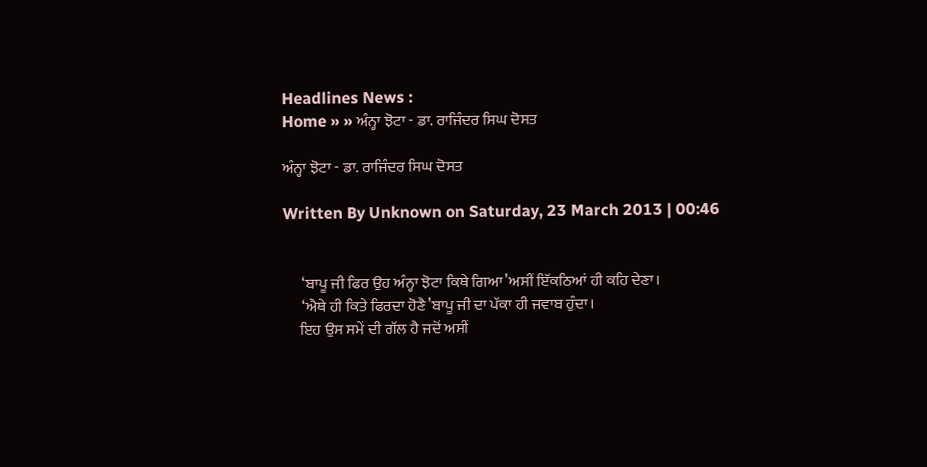Headlines News :
Home » » ਅੰਨ੍ਹਾ ਝੋਟਾ - ਡਾ. ਰਾਜਿੰਦਰ ਸਿਘ ਦੋਸਤ

ਅੰਨ੍ਹਾ ਝੋਟਾ - ਡਾ. ਰਾਜਿੰਦਰ ਸਿਘ ਦੋਸਤ

Written By Unknown on Saturday, 23 March 2013 | 00:46


      ‘ਬਾਪੂ ਜੀ ਫਿਰ ਉਹ ਅੰਨ੍ਹਾ ਝੋਟਾ ਕਿਥੇ ਗਿਆ’ਅਸੀਂ ਇੱਕਠਿਆਂ ਹੀ ਕਹਿ ਦੇਣਾ।
      ‘ਐਥੇ ਹੀ ਕਿਤੇ ਫਿਰਦਾ ਹੋਣੈ’ਬਾਪੂ ਜੀ ਦਾ ਪੱਕਾ ਹੀ ਜਵਾਬ ਹੁੰਦਾ।
     ਇਹ ਉਸ ਸਮੇਂ ਦੀ ਗੱਲ ਹੈ ਜਦੋਂ ਅਸੀਂ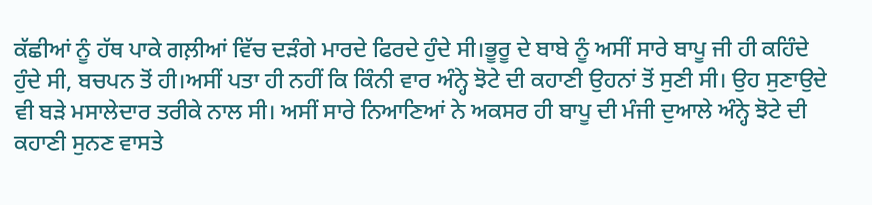ਕੱਛੀਆਂ ਨੂੰ ਹੱਥ ਪਾਕੇ ਗਲ਼ੀਆਂ ਵਿੱਚ ਦੜੰਗੇ ਮਾਰਦੇ ਫਿਰਦੇ ਹੁੰਦੇ ਸੀ।ਭੂਰੂ ਦੇ ਬਾਬੇ ਨੂੰ ਅਸੀਂ ਸਾਰੇ ਬਾਪੂ ਜੀ ਹੀ ਕਹਿੰਦੇ ਹੁੰਦੇ ਸੀ, ਬਚਪਨ ਤੋਂ ਹੀ।ਅਸੀਂ ਪਤਾ ਹੀ ਨਹੀਂ ਕਿ ਕਿੰਨੀ ਵਾਰ ਅੰਨ੍ਹੇ ਝੋਟੇ ਦੀ ਕਹਾਣੀ ਉਹਨਾਂ ਤੋਂ ਸੁਣੀ ਸੀ। ਉਹ ਸੁਣਾਉਦੇ ਵੀ ਬੜੇ ਮਸਾਲੇਦਾਰ ਤਰੀਕੇ ਨਾਲ ਸੀ। ਅਸੀਂ ਸਾਰੇ ਨਿਆਣਿਆਂ ਨੇ ਅਕਸਰ ਹੀ ਬਾਪੂ ਦੀ ਮੰਜੀ ਦੁਆਲੇ ਅੰਨ੍ਹੇ ਝੋਟੇ ਦੀ ਕਹਾਣੀ ਸੁਨਣ ਵਾਸਤੇ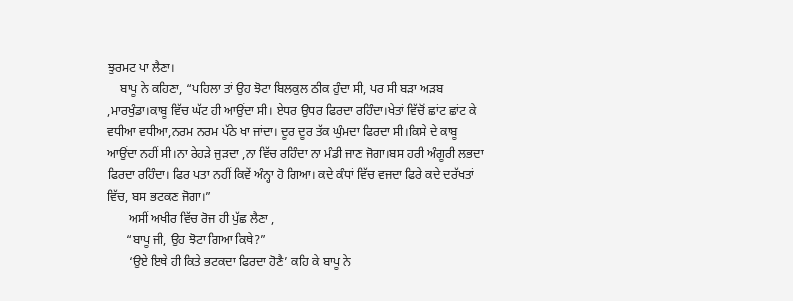ਝੁਰਮਟ ਪਾ ਲੈਣਾ।
    ਬਾਪੂ ਨੇ ਕਹਿਣਾ, “ਪਹਿਲਾ ਤਾਂ ਉਹ ਝੋਟਾ ਬਿਲਕੁਲ ਠੀਕ ਹੁੰਦਾ ਸੀ, ਪਰ ਸੀ ਬੜਾ ਅੜਬ ,ਮਾਰਖੁੰਡਾ।ਕਾਬੂ ਵਿੱਚ ਘੱਟ ਹੀ ਆਉਂਦਾ ਸੀ। ਏਧਰ ਉਧਰ ਫਿਰਦਾ ਰਹਿੰਦਾ।ਖੇਤਾਂ ਵਿੱਚੋਂ ਛਾਂਟ ਛਾਂਟ ਕੇ ਵਧੀਆ ਵਧੀਆ,ਨਰਮ ਨਰਮ ਪੱਠੇ ਖਾ ਜਾਂਦਾ। ਦੂਰ ਦੂਰ ਤੱਕ ਘੁੰਮਦਾ ਫਿਰਦਾ ਸੀ।ਕਿਸੇ ਦੇ ਕਾਬੂ ਆਉਂਦਾ ਨਹੀਂ ਸੀ।ਨਾ ਰੇਹੜੇ ਜੁੜਦਾ ,ਨਾ ਵਿੱਚ ਰਹਿੰਦਾ ਨਾ ਮੰਡੀ ਜਾਣ ਜੋਗਾ।ਬਸ ਹਰੀ ਅੰਗੂਰੀ ਲਭਦਾ ਫਿਰਦਾ ਰਹਿੰਦਾ। ਫਿਰ ਪਤਾ ਨਹੀਂ ਕਿਵੇਂ ਅੰਨ੍ਹਾ ਹੋ ਗਿਆ। ਕਦੇ ਕੰਧਾਂ ਵਿੱਚ ਵਜਦਾ ਫਿਰੇ ਕਦੇ ਦਰੱਖਤਾਂ ਵਿੱਚ, ਬਸ ਭਟਕਣ ਜੋਗਾ।”
       ਅਸੀਂ ਅਖੀਰ ਵਿੱਚ ਰੋਜ ਹੀ ਪੁੱਛ ਲੈਣਾ ,
      “ਬਾਪੂ ਜੀ, ਉਹ ਝੋਟਾ ਗਿਆ ਕਿਥੇ?”
       ‘ਉਏ ਇਥੇ ਹੀ ਕਿਤੇ ਭਟਕਦਾ ਫਿਰਦਾ ਹੋਣੈ’ ਕਹਿ ਕੇ ਬਾਪੂ ਨੇ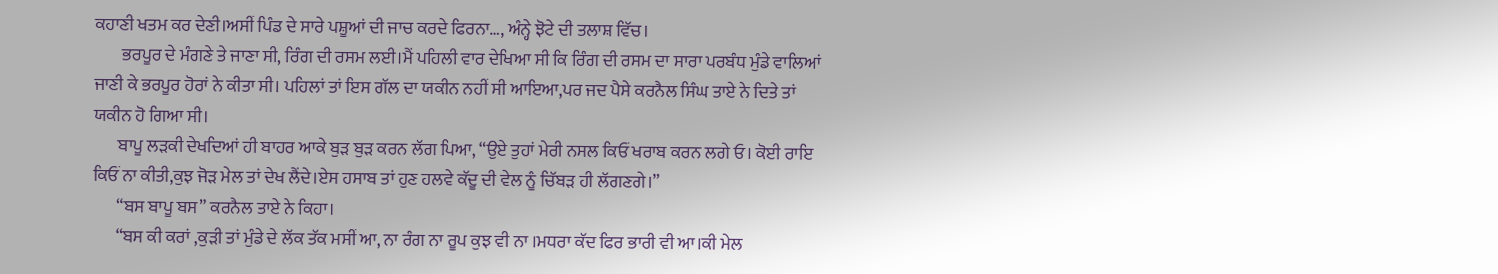ਕਹਾਣੀ ਖਤਮ ਕਰ ਦੇਣੀ।ਅਸੀਂ ਪਿੰਡ ਦੇ ਸਾਰੇ ਪਸ਼ੂਆਂ ਦੀ ਜਾਚ ਕਰਦੇ ਫਿਰਨਾ…, ਅੰਨ੍ਹੇ ਝੋਟੇ ਦੀ ਤਲਾਸ਼ ਵਿੱਚ।
        ਭਰਪੂਰ ਦੇ ਮੰਗਣੇ ਤੇ ਜਾਣਾ ਸੀ, ਰਿੰਗ ਦੀ ਰਸਮ ਲਈ।ਮੈਂ ਪਹਿਲੀ ਵਾਰ ਦੇਖਿਆ ਸੀ ਕਿ ਰਿੰਗ ਦੀ ਰਸਮ ਦਾ ਸਾਰਾ ਪਰਬੰਧ ਮੁੰਡੇ ਵਾਲਿਆਂ ਜਾਣੀ ਕੇ ਭਰਪੂਰ ਹੋਰਾਂ ਨੇ ਕੀਤਾ ਸੀ। ਪਹਿਲਾਂ ਤਾਂ ਇਸ ਗੱਲ ਦਾ ਯਕੀਨ ਨਹੀਂ ਸੀ ਆਇਆ,ਪਰ ਜਦ ਪੈਸੇ ਕਰਨੈਲ ਸਿੰਘ ਤਾਏ ਨੇ ਦਿਤੇ ਤਾਂ ਯਕੀਨ ਹੋ ਗਿਆ ਸੀ।
       ਬਾਪੂ ਲੜਕੀ ਦੇਖਦਿਆਂ ਹੀ ਬਾਹਰ ਆਕੇ ਬੁੜ ਬੁੜ ਕਰਨ ਲੱਗ ਪਿਆ, “ਉਏ ਤੁਹਾਂ ਮੇਰੀ ਨਸਲ ਕਿਓਂ ਖਰਾਬ ਕਰਨ ਲਗੇ ਓ। ਕੋਈ ਰਾਇ ਕਿਓਂ ਨਾ ਕੀਤੀ,ਕੁਝ ਜੋੜ ਮੇਲ ਤਾਂ ਦੇਖ ਲੈਂਦੇ।ਏਸ ਹਸਾਬ ਤਾਂ ਹੁਣ ਹਲਵੇ ਕੱਦੂ ਦੀ ਵੇਲ ਨੂੰ ਚਿੱਬੜ ਹੀ ਲੱਗਣਗੇ।”
       “ਬਸ ਬਾਪੂ ਬਸ” ਕਰਨੈਲ ਤਾਏ ਨੇ ਕਿਹਾ।
       “ਬਸ ਕੀ ਕਰਾਂ ,ਕੁੜੀ ਤਾਂ ਮੁੰਡੇ ਦੇ ਲੱਕ ਤੱਕ ਮਸੀਂ ਆ, ਨਾ ਰੰਗ ਨਾ ਰੂਪ ਕੁਝ ਵੀ ਨਾ ।ਮਧਰਾ ਕੱਦ ਫਿਰ ਭਾਰੀ ਵੀ ਆ।ਕੀ ਮੇਲ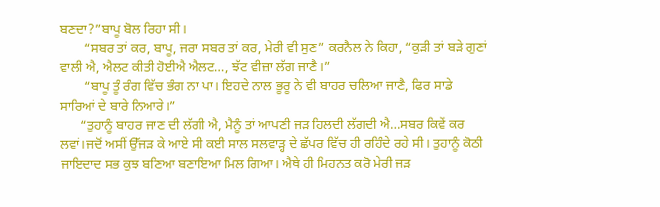ਬਣਦਾ?”ਬਾਪੂ ਬੋਲ ਰਿਹਾ ਸੀ।
       “ਸਬਰ ਤਾਂ ਕਰ, ਬਾਪੂ, ਜਰਾ ਸਬਰ ਤਾਂ ਕਰ, ਮੇਰੀ ਵੀ ਸੁਣ” ਕਰਨੈਲ ਨੇ ਕਿਹਾ, “ਕੁੜੀ ਤਾਂ ਬੜੇ ਗੁਣਾਂ ਵਾਲੀ ਐ, ਐਲਟ ਕੀਤੀ ਹੋਈਐ ਐਲਟ…, ਝੱਟ ਵੀਜ਼ਾ ਲੱਗ ਜਾਣੈ।”
       “ਬਾਪੂ ਤੂੰ ਰੰਗ ਵਿੱਚ ਭੰਗ ਨਾ ਪਾ। ਇਹਦੇ ਨਾਲ ਭੂਰੂ ਨੇ ਵੀ ਬਾਹਰ ਚਲਿਆ ਜਾਣੈ, ਫਿਰ ਸਾਡੇ ਸਾਰਿਆਂ ਦੇ ਬਾਰੇ ਨਿਆਰੇ।”
      “ਤੁਹਾਨੂੰ ਬਾਹਰ ਜਾਣ ਦੀ ਲੱਗੀ ਐ, ਮੈਨੂੰ ਤਾਂ ਆਪਣੀ ਜੜ ਹਿਲਦੀ ਲੱਗਦੀ ਐ…ਸਬਰ ਕਿਵੇਂ ਕਰ ਲਵਾਂ।ਜਦੋਂ ਅਸੀਂ ਉੱਜੜ ਕੇ ਆਏ ਸੀ ਕਈ ਸਾਲ ਸਲਵਾੜ੍ਹ ਦੇ ਛੱਪਰ ਵਿੱਚ ਹੀ ਰਹਿੰਦੇ ਰਹੇ ਸੀ। ਤੁਹਾਨੂੰ ਕੋਠੀ ਜਾਇਦਾਦ ਸਭ ਕੁਝ ਬਣਿਆ ਬਣਾਇਆ ਮਿਲ ਗਿਆ। ਐਥੇ ਹੀ ਮਿਹਨਤ ਕਰੋ ਮੇਰੀ ਜੜ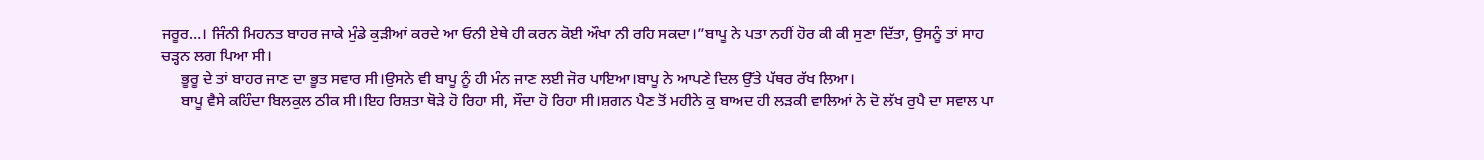ਜਰੂਰ…। ਜਿੰਨੀ ਮਿਹਨਤ ਬਾਹਰ ਜਾਕੇ ਮੁੰਡੇ ਕੁੜੀਆਂ ਕਰਦੇ ਆ ਓਨੀ ਏਥੇ ਹੀ ਕਰਨ ਕੋਈ ਔਖਾ ਨੀ ਰਹਿ ਸਕਦਾ।”ਬਾਪੂ ਨੇ ਪਤਾ ਨਹੀਂ ਹੋਰ ਕੀ ਕੀ ਸੁਣਾ ਦਿੱਤਾ, ਉਸਨੂੰ ਤਾਂ ਸਾਹ ਚੜ੍ਹਨ ਲਗ ਪਿਆ ਸੀ।
     ਭੂਰੂ ਦੇ ਤਾਂ ਬਾਹਰ ਜਾਣ ਦਾ ਭੂਤ ਸਵਾਰ ਸੀ।ਉਸਨੇ ਵੀ ਬਾਪੂ ਨੂੰ ਹੀ ਮੰਨ ਜਾਣ ਲਈ ਜੋਰ ਪਾਇਆ।ਬਾਪੂ ਨੇ ਆਪਣੇ ਦਿਲ ਉੱਤੇ ਪੱਥਰ ਰੱਖ ਲਿਆ।
     ਬਾਪੂ ਵੈਸੇ ਕਹਿੰਦਾ ਬਿਲਕੁਲ ਠੀਕ ਸੀ।ਇਹ ਰਿਸ਼ਤਾ ਥੋੜੇ ਹੋ ਰਿਹਾ ਸੀ, ਸੌਦਾ ਹੋ ਰਿਹਾ ਸੀ।ਸ਼ਗਨ ਪੈਣ ਤੋਂ ਮਹੀਨੇ ਕੁ ਬਾਅਦ ਹੀ ਲੜਕੀ ਵਾਲਿਆਂ ਨੇ ਦੋ ਲੱਖ ਰੁਪੈ ਦਾ ਸਵਾਲ ਪਾ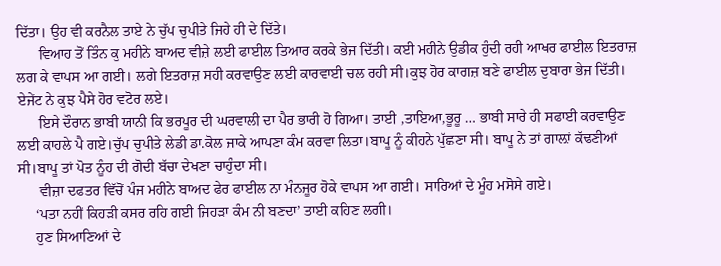ਦਿੱਤਾ। ਉਹ ਵੀ ਕਰਨੈਲ ਤਾਏ ਨੇ ਚੁੱਪ ਚੁਪੀਤੇ ਜਿਹੇ ਹੀ ਦੇ ਦਿੱਤੇ।
      ਵਿਆਹ ਤੋਂ ਤਿੰਨ ਕੁ ਮਹੀਨੇ ਬਾਅਦ ਵੀਜ਼ੇ ਲਈ ਫਾਈਲ ਤਿਆਰ ਕਰਕੇ ਭੇਜ ਦਿੱਤੀ। ਕਈ ਮਹੀਨੇ ਉਡੀਕ ਹੁੰਦੀ ਰਹੀ ਆਖਰ ਫਾਈਲ ਇਤਰਾਜ਼ ਲਗ ਕੇ ਵਾਪਸ ਆ ਗਈ। ਲਗੇ ਇਤਰਾਜ਼ ਸਹੀ ਕਰਵਾਉਣ ਲਈ ਕਾਰਵਾਈ ਚਲ ਰਹੀ ਸੀ।ਕੁਝ ਹੋਰ ਕਾਗਜ਼ ਬਣੇ ਫਾਈਲ ਦੁਬਾਰਾ ਭੇਜ ਦਿੱਤੀ। ਏਜੇਂਟ ਨੇ ਕੁਝ ਪੈਸੇ ਹੋਰ ਵਟੋਰ ਲਏ।
      ਇਸੇ ਦੌਰਾਨ ਭਾਬੀ ਯਾਨੀ ਕਿ ਭਰਪੂਰ ਦੀ ਘਰਵਾਲੀ ਦਾ ਪੈਰ ਭਾਰੀ ਹੋ ਗਿਆ। ਤਾਈ ,ਤਾਇਆ,ਭੂਰੂ … ਭਾਬੀ ਸਾਰੇ ਹੀ ਸਫਾਈ ਕਰਵਾਉਣ ਲਈ ਕਾਹਲੇ ਪੈ ਗਏ।ਚੁੱਪ ਚੁਪੀਤੇ ਲੇਡੀ ਡਾ.ਕੋਲ ਜਾਕੇ ਆਪਣਾ ਕੰਮ ਕਰਵਾ ਲਿਤਾ।ਬਾਪੂ ਨੂੰ ਕੀਹਨੇ ਪੁੱਛਣਾ ਸੀ। ਬਾਪੂ ਨੇ ਤਾਂ ਗਾਲ਼ਾਂ ਕੱਢਣੀਆਂ ਸੀ।ਬਾਪੂ ਤਾਂ ਪੋਤ ਨੂੰਹ ਦੀ ਗੋਦੀ ਬੱਚਾ ਦੇਖਣਾ ਚਾਹੁੰਦਾ ਸੀ।
      ਵੀਜ਼ਾ ਦਫਤਰ ਵਿੱਚੋਂ ਪੰਜ ਮਹੀਨੇ ਬਾਅਦ ਫੇਰ ਫਾਈਲ ਨਾ ਮੰਨਜੂਰ ਹੋਕੇ ਵਾਪਸ ਆ ਗਈ। ਸਾਰਿਆਂ ਦੇ ਮੂੰਹ ਮਸੋਸੇ ਗਏ।
     ‘ਪਤਾ ਨਹੀਂ ਕਿਹੜੀ ਕਸਰ ਰਹਿ ਗਈ ਜਿਹੜਾ ਕੰਮ ਨੀ ਬਣਦਾ’ ਤਾਈ ਕਹਿਣ ਲਗੀ।
     ਹੁਣ ਸਿਆਣਿਆਂ ਦੇ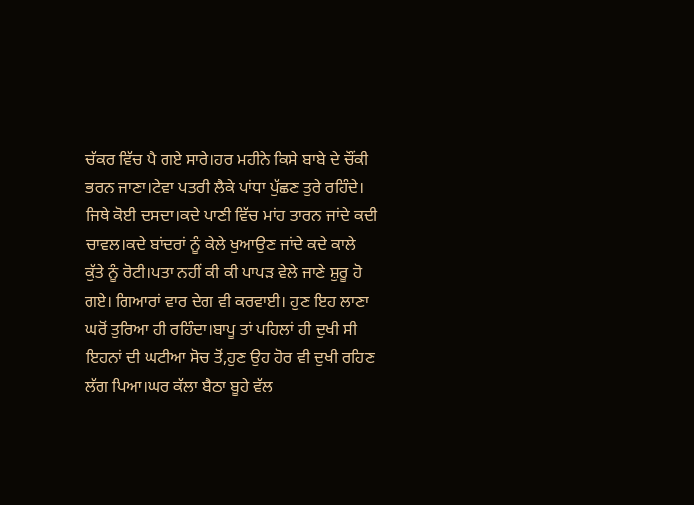ਚੱਕਰ ਵਿੱਚ ਪੈ ਗਏ ਸਾਰੇ।ਹਰ ਮਹੀਨੇ ਕਿਸੇ ਬਾਬੇ ਦੇ ਚੌਂਕੀ ਭਰਨ ਜਾਣਾ।ਟੇਵਾ ਪਤਰੀ ਲੈਕੇ ਪਾਂਧਾ ਪੁੱਛਣ ਤੁਰੇ ਰਹਿੰਦੇ। ਜਿਥੇ ਕੋਈ ਦਸਦਾ।ਕਦੇ ਪਾਣੀ ਵਿੱਚ ਮਾਂਹ ਤਾਰਨ ਜਾਂਦੇ ਕਦੀ ਚਾਵਲ।ਕਦੇ ਬਾਂਦਰਾਂ ਨੂੰ ਕੇਲੇ ਖੁਆਉਣ ਜਾਂਦੇ ਕਦੇ ਕਾਲੇ ਕੁੱਤੇ ਨੂੰ ਰੋਟੀ।ਪਤਾ ਨਹੀਂ ਕੀ ਕੀ ਪਾਪੜ ਵੇਲੇ ਜਾਣੇ ਸ਼ੁਰੂ ਹੋ ਗਏ। ਗਿਆਰਾਂ ਵਾਰ ਦੇਗ ਵੀ ਕਰਵਾਈ। ਹੁਣ ਇਹ ਲਾਣਾ ਘਰੋਂ ਤੁਰਿਆ ਹੀ ਰਹਿੰਦਾ।ਬਾਪੂ ਤਾਂ ਪਹਿਲਾਂ ਹੀ ਦੁਖੀ ਸੀ ਇਹਨਾਂ ਦੀ ਘਟੀਆ ਸੋਚ ਤੋਂ,ਹੁਣ ਉਹ ਹੋਰ ਵੀ ਦੁਖੀ ਰਹਿਣ ਲੱਗ ਪਿਆ।ਘਰ ਕੱਲਾ ਬੈਠਾ ਬੂਹੇ ਵੱਲ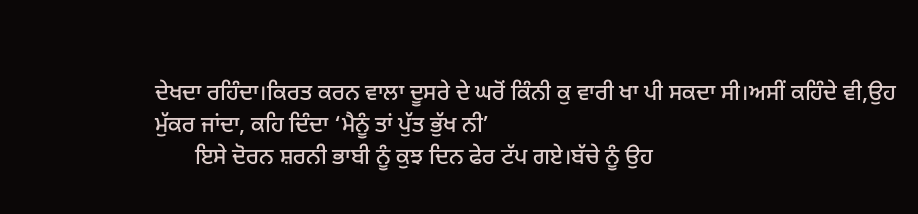ਦੇਖਦਾ ਰਹਿੰਦਾ।ਕਿਰਤ ਕਰਨ ਵਾਲਾ ਦੂਸਰੇ ਦੇ ਘਰੋਂ ਕਿੰਨੀ ਕੁ ਵਾਰੀ ਖਾ ਪੀ ਸਕਦਾ ਸੀ।ਅਸੀਂ ਕਹਿੰਦੇ ਵੀ,ਉਹ ਮੁੱਕਰ ਜਾਂਦਾ, ਕਹਿ ਦਿੰਦਾ ‘ਮੈਨੂੰ ਤਾਂ ਪੁੱਤ ਭੁੱਖ ਨੀ’
       ਇਸੇ ਦੋਰਨ ਸ਼ਰਨੀ ਭਾਬੀ ਨੂੰ ਕੁਝ ਦਿਨ ਫੇਰ ਟੱਪ ਗਏ।ਬੱਚੇ ਨੂੰ ਉਹ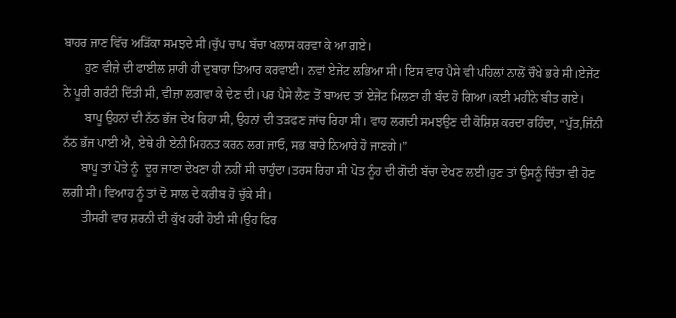ਬਾਹਰ ਜਾਣ ਵਿੱਚ ਅੜਿੱਕਾ ਸਮਝਦੇ ਸੀ।ਚੁੱਪ ਚਾਪ ਬੱਚਾ ਖਲਾਸ ਕਰਵਾ ਕੇ ਆ ਗਏ।
       ਹੁਣ ਵੀਜ਼ੇ ਦੀ ਫਾਈਲ ਸ਼ਾਰੀ ਹੀ ਦੁਬਾਰਾ ਤਿਆਰ ਕਰਵਾਈ। ਨਵਾਂ ਏਜੇਂਟ ਲਭਿਆ ਸੀ। ਇਸ ਵਾਰ ਪੈਸੇ ਵੀ ਪਹਿਲਾਂ ਨਾਲੋਂ ਚੌਖੇ ਭਰੇ ਸੀ।ਏਜੇਂਟ ਨੇ ਪੂਰੀ ਗਰੰਟੀ ਦਿੱਤੀ ਸੀ, ਵੀਜ਼ਾ ਲਗਵਾ ਕੇ ਦੇਣ ਦੀ।ਪਰ ਪੈਸੇ ਲੈਣ ਤੋਂ ਬਾਅਦ ਤਾਂ ਏਜੇਂਟ ਮਿਲਣਾ ਹੀ ਬੰਦ ਹੋ ਗਿਆ।ਕਈ ਮਹੀਨੇ ਬੀਤ ਗਏ।
       ਬਾਪੂ ਉਹਨਾਂ ਦੀ ਨੱਠ ਭੱਜ ਦੇਖ ਰਿਹਾ ਸੀ, ਉਹਨਾਂ ਦੀ ਤੜਫਣ ਜਾਂਚ ਰਿਹਾ ਸੀ। ਵਾਹ ਲਗਦੀ ਸਮਝਉਣ ਦੀ ਕੋਸ਼ਿਸ਼ ਕਰਦਾ ਰਹਿੰਦਾ, “ਪੁੱਤ,ਜਿੰਨੀ ਨੱਠ ਭੱਜ ਪਾਈ ਐ, ਏਥੇ ਹੀ ਏਨੀ ਮਿਹਨਤ ਕਰਨ ਲਗ ਜਾਓ, ਸਭ ਬਾਰੇ ਨਿਆਰੇ ਹੋ ਜਾਣਗੇ।”
      ਬਾਪੂ ਤਾਂ ਪੋਤੇ ਨੂੰ  ਦੂਰ ਜਾਣਾ ਦੇਖਣਾ ਹੀ ਨਹੀਂ ਸੀ ਚਾਹੁੰਦਾ।ਤਰਸ ਰਿਹਾ ਸੀ ਪੋਤ ਨੂੰਹ ਦੀ ਗੋਦੀ ਬੱਚਾ ਦੇਖਣ ਲਈ।ਹੁਣ ਤਾਂ ਉਸਨੂੰ ਚਿੰਤਾ ਵੀ ਹੋਣ ਲਗੀ ਸੀ। ਵਿਆਹ ਨੂੰ ਤਾਂ ਦੋ ਸਾਲ ਦੇ ਕਰੀਬ ਹੋ ਚੁੱਕੇ ਸੀ।
      ਤੀਸਰੀ ਵਾਰ ਸ਼ਰਨੀ ਦੀ ਕੁੱਖ ਹਰੀ ਹੋਈ ਸੀ।ਉਹ ਫਿਰ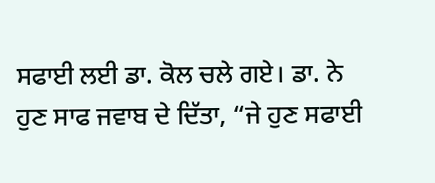ਸਫਾਈ ਲਈ ਡਾ. ਕੋਲ ਚਲੇ ਗਏ। ਡਾ. ਨੇ ਹੁਣ ਸਾਫ ਜਵਾਬ ਦੇ ਦਿੱਤਾ, “ਜੇ ਹੁਣ ਸਫਾਈ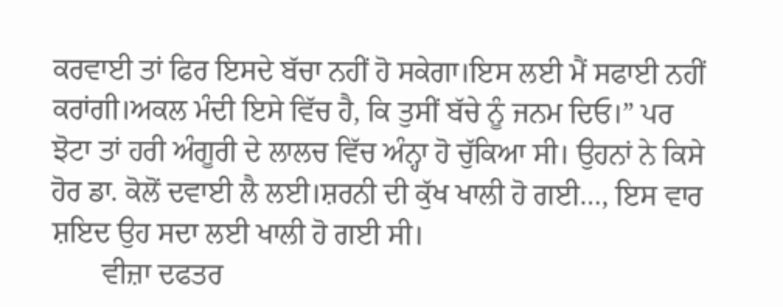ਕਰਵਾਈ ਤਾਂ ਫਿਰ ਇਸਦੇ ਬੱਚਾ ਨਹੀਂ ਹੋ ਸਕੇਗਾ।ਇਸ ਲਈ ਮੈਂ ਸਫਾਈ ਨਹੀਂ ਕਰਾਂਗੀ।ਅਕਲ ਮੰਦੀ ਇਸੇ ਵਿੱਚ ਹੈ, ਕਿ ਤੁਸੀਂ ਬੱਚੇ ਨੂੰ ਜਨਮ ਦਿਓ।” ਪਰ ਝੋਟਾ ਤਾਂ ਹਰੀ ਅੰਗੂਰੀ ਦੇ ਲਾਲਚ ਵਿੱਚ ਅੰਨ੍ਹਾ ਹੋ ਚੁੱਕਿਆ ਸੀ। ਉਹਨਾਂ ਨੇ ਕਿਸੇ ਹੋਰ ਡਾ. ਕੋਲੋਂ ਦਵਾਈ ਲੈ ਲਈ।ਸ਼ਰਨੀ ਦੀ ਕੁੱਖ ਖਾਲੀ ਹੋ ਗਈ…, ਇਸ ਵਾਰ ਸ਼ਇਦ ਉਹ ਸਦਾ ਲਈ ਖਾਲੀ ਹੋ ਗਈ ਸੀ।
       ਵੀਜ਼ਾ ਦਫਤਰ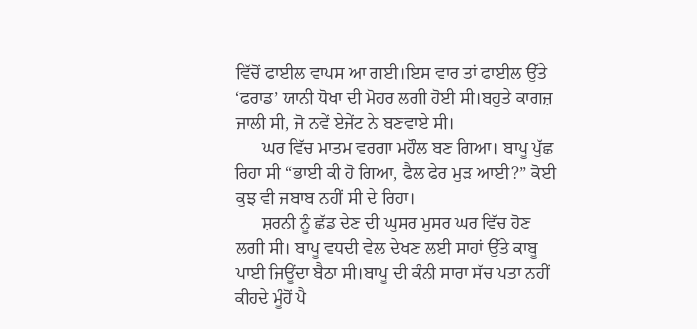ਵਿੱਚੋਂ ਫਾਈਲ ਵਾਪਸ ਆ ਗਈ।ਇਸ ਵਾਰ ਤਾਂ ਫਾਈਲ ਉੱਤੇ ‘ਫਰਾਡ’ ਯਾਨੀ ਧੋਖਾ ਦੀ ਮੋਹਰ ਲਗੀ ਹੋਈ ਸੀ।ਬਹੁਤੇ ਕਾਗਜ਼ ਜਾਲੀ ਸੀ, ਜੋ ਨਵੇਂ ਏਜੇਂਟ ਨੇ ਬਣਵਾਏ ਸੀ।
      ਘਰ ਵਿੱਚ ਮਾਤਮ ਵਰਗਾ ਮਹੌਲ ਬਣ ਗਿਆ। ਬਾਪੂ ਪੁੱਛ ਰਿਹਾ ਸੀ “ਭਾਈ ਕੀ ਹੋ ਗਿਆ, ਫੈਲ ਫੇਰ ਮੁੜ ਆਈ?” ਕੋਈ ਕੁਝ ਵੀ ਜਬਾਬ ਨਹੀਂ ਸੀ ਦੇ ਰਿਹਾ।
      ਸ਼ਰਨੀ ਨੂੰ ਛੱਡ ਦੇਣ ਦੀ ਘੁਸਰ ਮੁਸਰ ਘਰ ਵਿੱਚ ਹੋਣ ਲਗੀ ਸੀ। ਬਾਪੂ ਵਧਦੀ ਵੇਲ ਦੇਖਣ ਲਈ ਸਾਹਾਂ ਉੱਤੇ ਕਾਬੂ ਪਾਈ ਜਿਊਂਦਾ ਬੈਠਾ ਸੀ।ਬਾਪੂ ਦੀ ਕੰਨੀ ਸਾਰਾ ਸੱਚ ਪਤਾ ਨਹੀਂ ਕੀਹਦੇ ਮੂੰਹੋਂ ਪੈ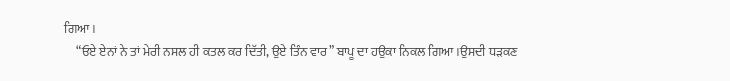ਗਿਆ।
     “ਓਏ ਏਨਾਂ ਨੇ ਤਾਂ ਮੇਰੀ ਨਸਲ ਹੀ ਕਤਲ ਕਰ ਦਿੱਤੀ, ਉਏ ਤਿੰਨ ਵਾਰ” ਬਾਪੂ ਦਾ ਹਉਕਾ ਨਿਕਲ ਗਿਆ।ਉਸਦੀ ਧੜਕਣ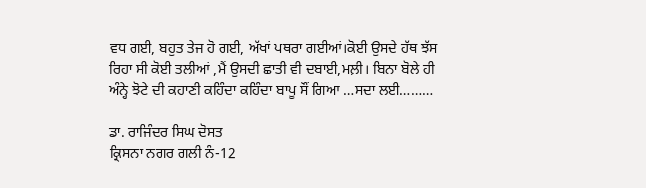ਵਧ ਗਈ, ਬਹੁਤ ਤੇਜ ਹੋ ਗਈ, ਅੱਖਾਂ ਪਥਰਾ ਗਈਆਂ।ਕੋਈ ਉਸਦੇ ਹੱਥ ਝੱਸ ਰਿਹਾ ਸੀ ਕੋਈ ਤਲੀਆਂ ,ਮੈਂ ਉਸਦੀ ਛਾਤੀ ਵੀ ਦਬਾਈ,ਮਲ਼ੀ। ਬਿਨਾ ਬੋਲੇ ਹੀ ਅੰਨ੍ਹੇ ਝੋਟੇ ਦੀ ਕਹਾਣੀ ਕਹਿੰਦਾ ਕਹਿੰਦਾ ਬਾਪੂ ਸੌਂ ਗਿਆ …ਸਦਾ ਲਈ………

ਡਾ. ਰਾਜਿੰਦਰ ਸਿਘ ਦੋਸਤ
ਕ੍ਰਿਸਨਾ ਨਗਰ ਗਲੀ ਨੰ-12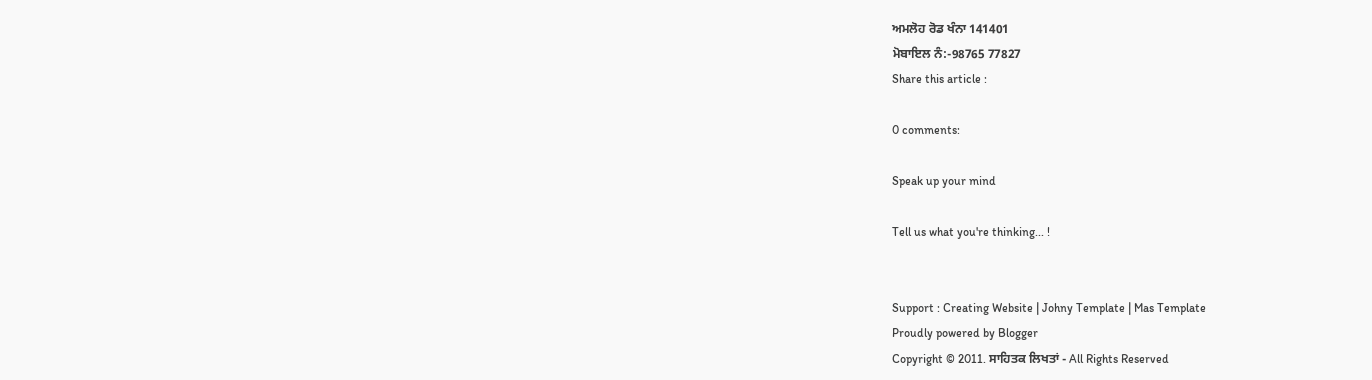ਅਮਲੋਹ ਰੋਡ ਖੰਨਾ 141401
ਮੋਬਾਇਲ ਨੰ:-98765 77827
Share this article :

0 comments:

Speak up your mind

Tell us what you're thinking... !


Support : Creating Website | Johny Template | Mas Template
Proudly powered by Blogger
Copyright © 2011. ਸਾਹਿਤਕ ਲਿਖਤਾਂ - All Rights Reserved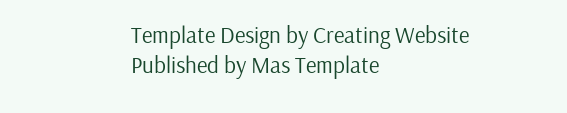Template Design by Creating Website Published by Mas Template